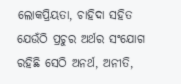ଲୋକପ୍ରିୟତା, ଚାହିଦା ସହିତ ଯେଉଁଠି ପ୍ରଚୁର ଅର୍ଥର ସଂଯୋଗ ରହିଛି ସେଠି ଅନର୍ଥ, ଅନୀତି,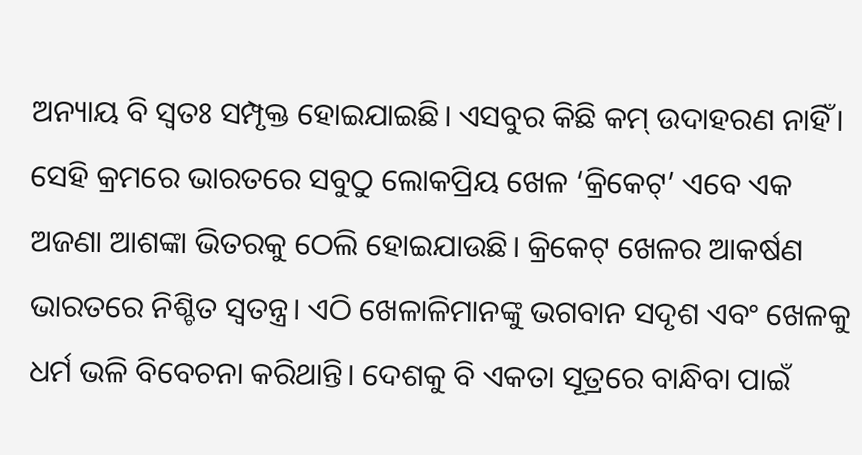ଅନ୍ୟାୟ ବି ସ୍ବତଃ ସମ୍ପୃକ୍ତ ହୋଇଯାଇଛି। ଏସବୁର କିଛି କମ୍ ଉଦାହରଣ ନାହିଁ। ସେହି କ୍ରମରେ ଭାରତରେ ସବୁଠୁ ଲୋକପ୍ରିୟ ଖେଳ ‘କ୍ରିକେଟ୍’ ଏବେ ଏକ ଅଜଣା ଆଶଙ୍କା ଭିତରକୁ ଠେଲି ହୋଇଯାଉଛି। କ୍ରିକେଟ୍‌ ‌ଖେଳର ଆକର୍ଷଣ ଭାରତରେ ନିଶ୍ଚିତ ସ୍ବତନ୍ତ୍ର। ଏଠି ଖେଳାଳିମାନଙ୍କୁ ଭଗବାନ ସଦୃଶ ଏବଂ ଖେଳକୁ ଧର୍ମ ଭଳି ବିବେଚନା କରିଥାନ୍ତି। ଦେଶକୁ ବି ଏକତା ସୂତ୍ରରେ ବାନ୍ଧିବା ପାଇଁ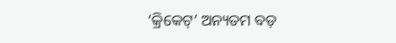‘କ୍ରିକେଟ୍‌’ ଅନ୍ୟତମ ବଡ଼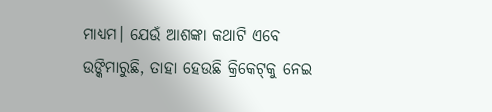ମାଧ୍ୟମ। ଯେଉଁ ଆଶଙ୍କା କଥାଟି ଏବେ ଉଙ୍କିମାରୁଛି, ତାହା ହେଉଛି କ୍ରିକେଟ୍‌କୁ ନେଇ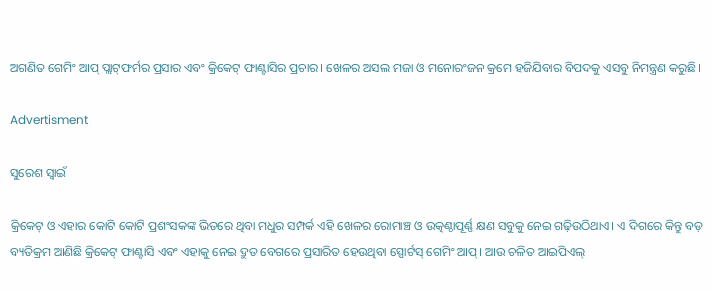ଅଗଣିତ ଗେମିଂ ଆପ୍‌ ପ୍ଲାଟ୍‌ଫର୍ମର ପ୍ରସାର ଏବଂ କ୍ରିକେଟ୍ ଫାଣ୍ଟାସିର ପ୍ରଚାର। ଖେଳର ଅସଲ ମଜା ଓ ମ‌ନୋରଂଜନ କ୍ରମେ ହଜିଯିବାର ବିପଦକୁ ଏସବୁ ନିମନ୍ତ୍ରଣ କରୁଛି।

Advertisment

ସୁରେଶ ସ୍ବାଇଁ

କ୍ରିକେଟ୍ ଓ ଏହାର‌ କୋଟି କୋଟି ପ୍ରଶଂସକଙ୍କ ଭିତରେ ଥିବା ମଧୁର ସମ୍ପର୍କ ଏହି ଖେଳର ରୋମାଞ୍ଚ ଓ ଉତ୍କଣ୍ଠାପୂର୍ଣ୍ଣ କ୍ଷଣ ସବୁକୁ ନେଇ ଗଢ଼ିଉଠିଥାଏ। ଏ ଦିଗରେ କିନ୍ତୁ ବଡ଼ ବ୍ୟତିକ୍ରମ ଆଣିଛି କ୍ରିକେଟ୍‌ ଫାଣ୍ଟାସି ଏବଂ ଏହାକୁ ନେଇ ଦ୍ରୁତ ବେଗରେ ପ୍ରସାରିତ ହେଉଥିବା ସ୍ପୋର୍ଟସ୍‌ ଗେମିଂ ଆପ୍‌। ଆଉ ଚଳିତ ଆଇପିଏଲ୍‌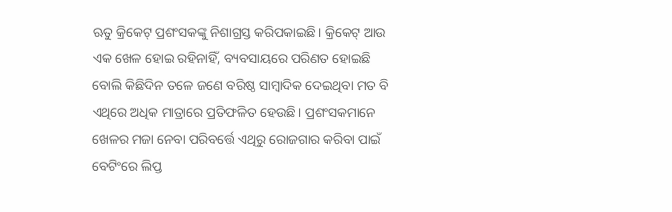ଋତୁ କ୍ରିକେଟ୍‌ ପ୍ରଶଂସକଙ୍କୁ ନିଶାଗ୍ରସ୍ତ କରିପକାଇଛି। କ୍ରିକେଟ୍‌ ଆଉ ଏକ ଖେଳ ହୋଇ ରହିନାହିଁ, ବ୍ୟବସାୟରେ ପରିଣତ ହୋଇଛି ବୋଲି କିଛିଦିନ ତଳେ ଜଣେ ବରିଷ୍ଠ ସାମ୍ବାଦିକ ଦେଇଥିବା ମତ ବି ଏଥିରେ ଅଧିକ ମାତ୍ରାରେ ପ୍ରତିଫଳିତ ହେଉଛି। ପ୍ରଶଂସକମାନେ ଖେଳର ମଜା ନେବା ପରିବର୍ତ୍ତେ ଏଥିରୁ ରୋଜଗାର କରିବା ପାଇଁ ବେଟିଂରେ ଲିପ୍ତ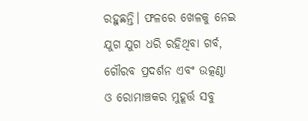ରହୁଛନ୍ତି। ଫଳରେ ଖେଳକୁ ନେଇ ଯୁଗ ଯୁଗ ଧରି ରହିଥିବା ଗର୍ବ, ଗୌରବ ପ୍ରଦର୍ଶନ ଏବଂ ଉତ୍କଣ୍ଠା ଓ ରୋମାଞ୍ଚକର ମୁହୂର୍ତ୍ତ ସବୁ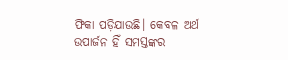ଫିକା ପଡ଼ିଯାଉଛି। କେବଳ ଅର୍ଥ ଉପାର୍ଜନ ହିଁ ସମସ୍ତଙ୍କର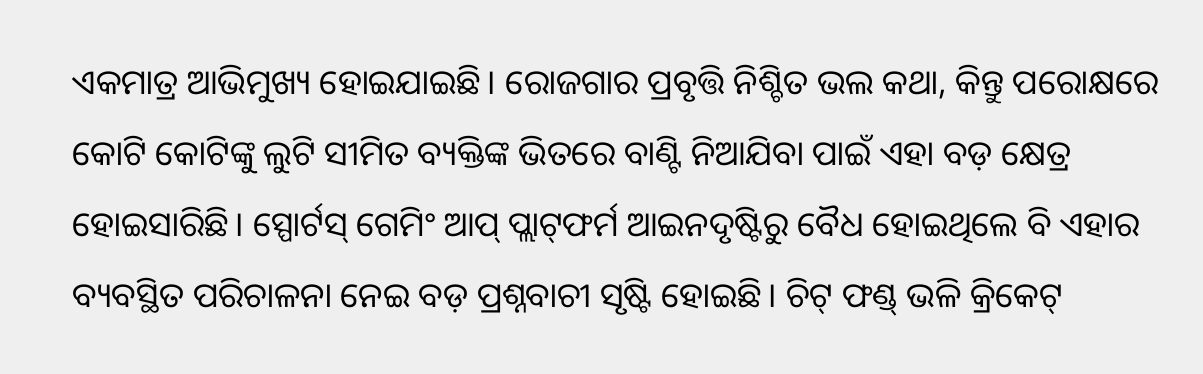ଏକମାତ୍ର ଆଭିମୁଖ୍ୟ ହୋଇଯାଇଛି। ରୋଜଗାର ପ୍ରବୃତ୍ତି ନିଶ୍ଚିତ ଭଲ କଥା, କିନ୍ତୁ ପରୋକ୍ଷରେ କୋଟି କୋଟିଙ୍କୁ ଲୁଟି ସୀମିତ ବ୍ୟକ୍ତିଙ୍କ ଭିତରେ ବାଣ୍ଟି ନିଆଯିବା ପାଇଁ ଏହା ବଡ଼ କ୍ଷେତ୍ର ହୋଇସାରିଛି। ସ୍ପୋର୍ଟସ୍‌ ଗେମିଂ ଆପ୍‌ ପ୍ଲାଟ୍‌ଫର୍ମ ଆଇନଦୃଷ୍ଟିରୁ ବୈଧ ହୋଇଥିଲେ ବି ଏହାର ବ୍ୟବସ୍ଥିତ ପରିଚାଳନା ନେଇ ବଡ଼ ପ୍ରଶ୍ନବାଚୀ ସୃ‌ଷ୍ଟି ହୋଇଛି। ଚିଟ୍‌ ଫଣ୍ଡ୍ ଭଳି କ୍ରିକେଟ୍‌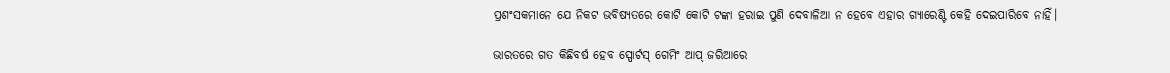ପ୍ରଶଂସକମାନେ ଯେ ନିକଟ ଭବିଷ୍ୟତରେ କୋଟି କୋଟି ଟଙ୍କା ହରାଇ ପୁଣି ଦେବାଳିଆ ନ ‌ହେବେ ଏହାର ଗ୍ୟାରେଣ୍ଟି କେହି ଦେଇପାରିବେ ନାହିଁ।

ଭାରତରେ ଗତ କିଛିବର୍ଷ ହେବ ସ୍ପୋର୍ଟସ୍‌ ଗେମିଂ ଆପ୍‌ ଜରିଆରେ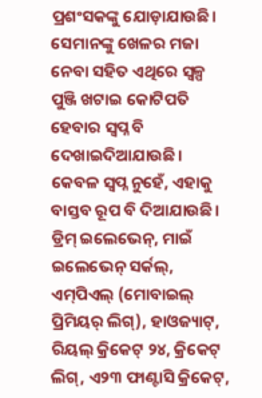ପ୍ରଶଂସକଙ୍କୁ ଯୋଡ଼ାଯାଉଛି। ସେମାନଙ୍କୁ ଖେଳର ମଜା ନେବା ସହିତ ଏଥିରେ ସ୍ବଳ୍ପ ପୁଞ୍ଜି ଖଟାଇ କୋଟିପତି ହେବାର ସ୍ବପ୍ନ ବି ଦେଖାଇଦିଆଯାଉଛି। କେବଳ ସ୍ବପ୍ନ ନୁହେଁ, ଏହାକୁ ବାସ୍ତବ ରୂପ ବି ଦିଆଯାଉଛି। ଡ୍ରିମ୍ ଇଲେଭେନ୍‌, ମାଇଁ ଇଲେଭେନ୍ ସର୍କଲ୍‌, ଏମ୍‌ପିଏଲ୍ (ମୋବାଇଲ୍ ପ୍ରିମିୟର୍ ଲିଗ୍‌), ହାଓଜ୍ୟାଟ୍‌, ରିୟଲ୍ କ୍ରିକେଟ୍‌ ୨୪, କ୍ରିକେଟ୍‌ ଲିଗ୍, ଏ୨୩ ଫାଣ୍ଟାସି କ୍ରିକେଟ୍‌,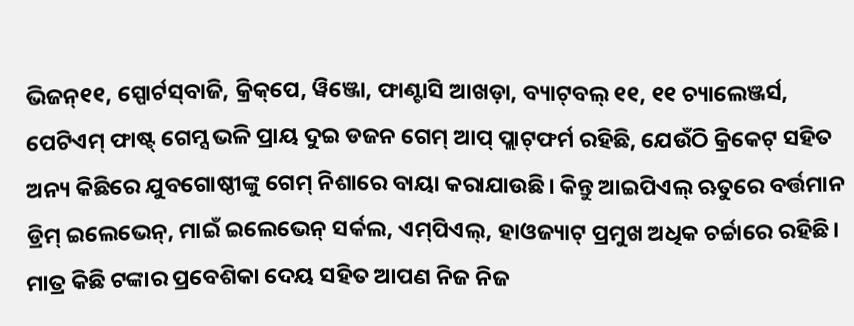ଭିଜନ୍‌୧୧, ସ୍ପୋର୍ଟସ୍‌ବାଜି, କ୍ରିକ୍‌ପେ, ୱିଞ୍ଜୋ, ଫାଣ୍ଟାସି ଆଖଡ଼ା, ବ୍ୟାଟ୍‌ବଲ୍‌ ୧୧, ୧୧ ଚ୍ୟାଲେଞ୍ଜର୍ସ, ପେଟିଏମ୍‌ ଫାଷ୍ଟ୍ ଗେମ୍ସ ଭଳି ପ୍ରାୟ ଦୁଇ ଡଜନ ଗେମ୍‌ ଆପ୍‌ ପ୍ଲାଟ୍‌ଫର୍ମ ରହିଛି‌, ଯେଉଁଠି କ୍ରିକେଟ୍‌ ସହିତ ଅନ୍ୟ କିଛିରେ ଯୁବଗୋଷ୍ଠୀଙ୍କୁ ଗେମ୍‌ ନିଶାରେ ବାୟା କରାଯାଉଛି। କିନ୍ତୁ ଆଇପିଏଲ୍‌ ଋତୁରେ ବର୍ତ୍ତମାନ ଡ୍ରିମ୍ ଇଲେଭେନ୍‌, ମାଇଁ ଇଲେଭେନ୍ ସର୍କଲ, ଏମ୍‌ପିଏଲ୍, ହାଓଜ୍ୟାଟ୍‌ ପ୍ରମୁଖ ଅଧିକ ଚର୍ଚ୍ଚାରେ ରହିଛି। ମାତ୍ର କିଛି ଟଙ୍କାର ପ୍ରବେଶିକା ଦେୟ ସହିତ ଆପଣ ନିଜ ନିଜ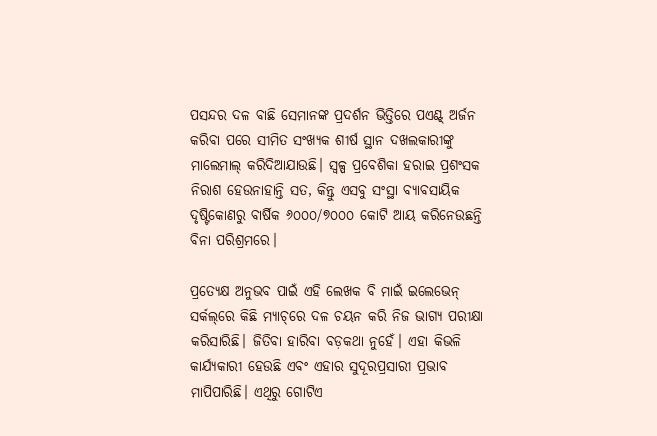ପସନ୍ଦର ଦଳ ବାଛି ସେମାନଙ୍କ ପ୍ରଦର୍ଶନ ଭିତ୍ତିରେ ପଏଣ୍ଟ୍‌ ଅର୍ଜନ କରିବା ପରେ ସୀମିତ ସଂଖ୍ୟକ ଶୀର୍ଷ ସ୍ଥାନ ଦଖଲକାରୀଙ୍କୁ ମାଲେମାଲ୍ କରିଦିଆଯାଉଛି। ସ୍ବଳ୍ପ ପ୍ରବେଶିକା ‌ହରାଇ ପ୍ରଶଂସକ ନିରାଶ ହେଉନାହାନ୍ତି ସତ, କିନ୍ତୁ ଏସବୁ ସଂସ୍ଥା ବ୍ୟାବସାୟିକ ଦୃଷ୍ଟିକୋଣରୁ ବାର୍ଷିକ ୬୦୦୦/୭୦୦୦ କୋଟି ଆୟ କରିନେଉଛନ୍ତି ବିନା ପରିଶ୍ରମରେ।

ପ୍ରତ୍ୟେକ୍ଷ ଅନୁଭବ ପାଇଁ ଏହି ଲେଖକ ବି ମାଇଁ ଇଲେଭେନ୍ ସର୍କଲ୍‌ରେ କିଛି ମ୍ୟାଚ୍‌ରେ ଦଳ ଚୟନ କରି ନିଜ ଭାଗ୍ୟ ପରୀକ୍ଷା କରିସାରିଛି। ଜିତିବା ହାରିବା ବଡ଼କଥା ନୁହେଁ। ଏହା କିଭଳି କାର୍ଯ୍ୟକାରୀ ହେଉଛି ଏବଂ ଏହାର ସୁଦୂରପ୍ରସାରୀ ପ୍ରଭାବ ମାପିପାରିଛି। ଏଥିରୁ ଗୋଟିଏ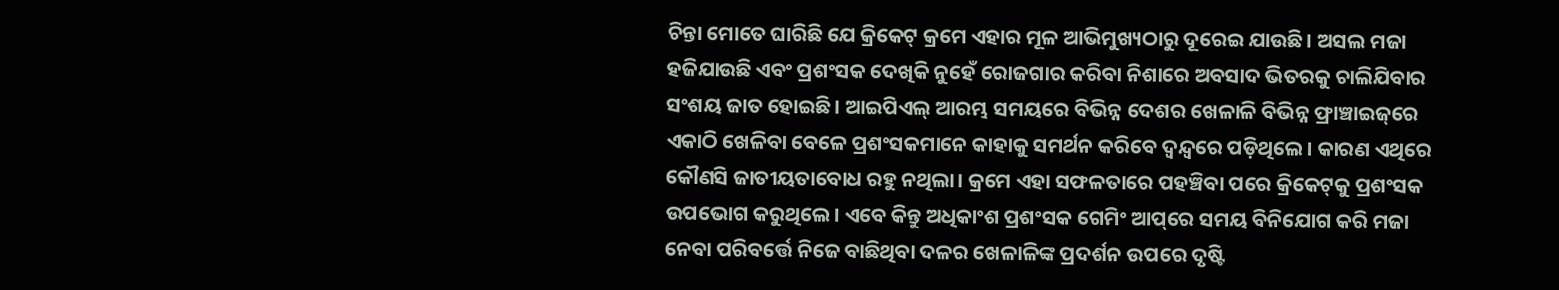ଚିନ୍ତା ମୋତେ ଘାରିଛି ଯେ କ୍ରିକେଟ୍‌ କ୍ରମେ ଏହାର ମୂଳ ଆଭିମୁଖ୍ୟଠାରୁ ଦୂରେଇ ଯାଉଛି। ଅସଲ ମଜା ହଜିଯାଉଛି ଏବଂ ପ୍ରଶଂସକ ଦେଖିକି ନୁ‌ହେଁ ରୋଜଗାର କରିବା ନିଶାରେ ଅବସାଦ ଭିତରକୁ ଚାଲିଯିବାର ସଂଶୟ ଜାତ ହୋଇଛି। ଆଇପିଏଲ୍ ଆରମ୍ଭ ସମୟରେ ବିଭିନ୍ନ ଦେଶର ଖେଳାଳି ବିଭିନ୍ନ ଫ୍ରାଞ୍ଚାଇଜ୍‌ରେ ଏକାଠି ଖେଳିବା ବେଳେ ପ୍ରଶଂସକମାନେ କାହାକୁ ସମର୍ଥନ କରିବେ ଦ୍ବନ୍ଦ୍ବରେ ପଡ଼ିଥିଲେ। କାରଣ ଏଥିରେ କୌଣସି ଜାତୀୟତାବୋଧ ରହୁ ନଥିଲା। କ୍ରମେ ଏହା ସଫଳତାରେ ପହଞ୍ଚିବା ପରେ କ୍ରିକେଟ୍‌କୁ ପ୍ରଶଂସକ ଉପଭୋଗ କରୁଥିଲେ। ଏବେ କିନ୍ତୁ ଅଧିକାଂଶ ପ୍ରଶଂସକ ଗେମିଂ ଆପ୍‌ରେ ସମୟ ବିନିଯୋଗ କରି ମଜା ନେବା ପରିବର୍ତ୍ତେ ନିଜେ ବାଛିଥିବା ଦଳର ଖେଳାଳିଙ୍କ ପ୍ରଦର୍ଶନ ଉପରେ ଦୃଷ୍ଟି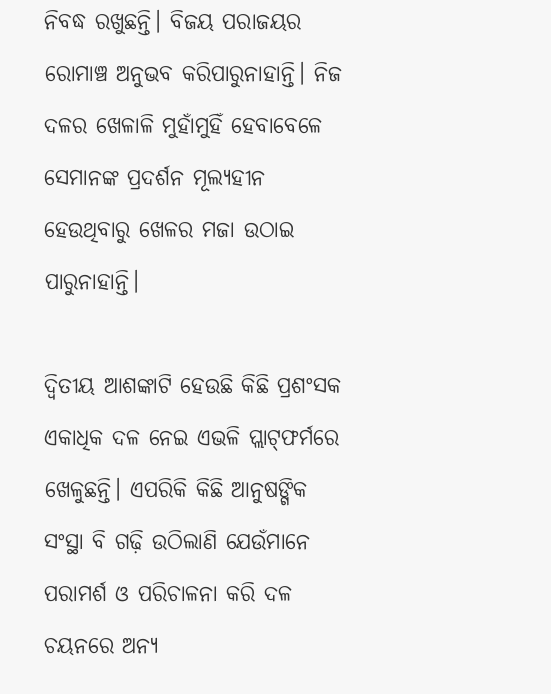ନିବଦ୍ଧ ରଖୁଛନ୍ତି। ବିଜୟ ପରାଜୟର ରୋମାଞ୍ଚ ଅନୁଭବ କରିପାରୁନାହାନ୍ତି। ନିଜ ଦଳର ଖେଳାଳି ମୁହାଁମୁହିଁ ହେବାବେଳେ ସେମାନଙ୍କ ପ୍ରଦର୍ଶନ ମୂଲ୍ୟହୀନ ହେଉଥିବାରୁ ଖେଳର ମଜା ଉଠାଇ ପାରୁନାହାନ୍ତି।

ଦ୍ବିତୀୟ ଆଶଙ୍କାଟି ହେଉଛି କିଛି ପ୍ରଶଂସକ ଏକାଧିକ ଦଳ ନେଇ ଏଭଳି ପ୍ଲାଟ୍‌ଫର୍ମରେ ଖେଳୁଛନ୍ତି। ଏପରିକି କିଛି ଆନୁଷଙ୍ଗିକ ସଂସ୍ଥା ବି ଗଢ଼ି ଉଠିଲାଣି ଯେଉଁମାନେ ପରାମର୍ଶ ଓ ପରିଚାଳନା କରି ଦଳ ଚୟନରେ ଅନ୍ୟ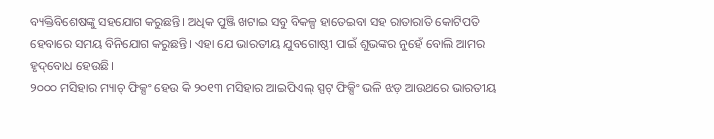ବ୍ୟକ୍ତିବିଶେଷଙ୍କୁ ସହଯୋଗ କରୁଛନ୍ତି। ଅଧିକ ପୁଞ୍ଜି ଖଟାଇ ସବୁ ବିକଳ୍ପ ହାତେଇବା ସହ ରାତାରାତି କୋଟିପତି ହେବାରେ ସମୟ ବିନିଯୋଗ କରୁଛନ୍ତି। ଏହା ଯେ ଭାରତୀୟ ଯୁବଗୋଷ୍ଠୀ ପାଇଁ ଶୁଭଙ୍କର ନୁ‌ହେଁ ବୋଲି ଆମର ହୃଦ୍‌ବୋଧ ହେଉଛି।
୨୦୦୦ ମସିହାର ମ୍ୟାଚ୍‌ ଫିକ୍ସଂ ହେଉ କି ୨୦୧୩ ମସିହାର ଆଇପିଏଲ୍‌ ସ୍ପଟ୍‌ ଫିକ୍ସିଂ ଭଳି ଝଡ଼ ଆଉଥରେ ଭାରତୀୟ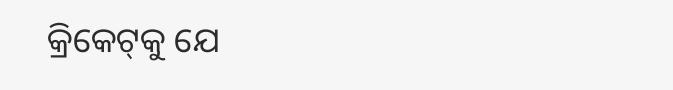କ୍ରିକେଟ୍‌କୁ ଯେ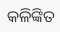କଳିଙ୍କିତ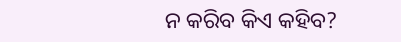ନ କରିବ କିଏ କହିବ?